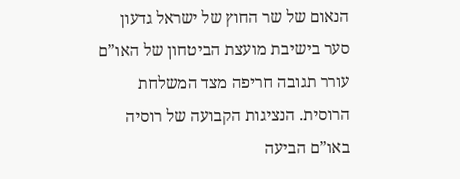הנאום של שר החוץ של ישראל גדעון סער בישיבת מועצת הביטחון של האו”ם עורר תגובה חריפה מצד המשלחת הרוסית. הנציגות הקבועה של רוסיה באו”ם הביעה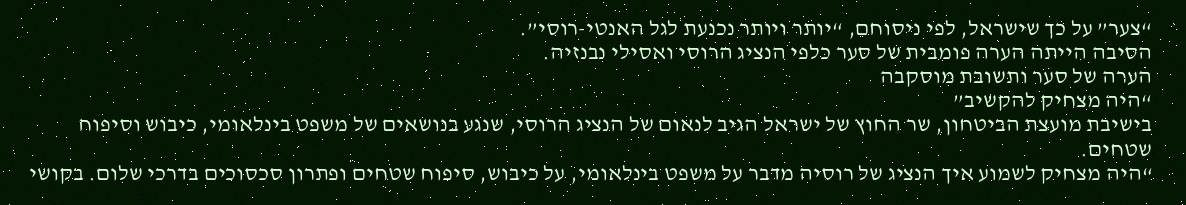“צער” על כך שישראל, לפי ניסוחם, “יותר ויותר נכנעת לגל האנטי-רוסי”.
הסיבה הייתה הערה פומבית של סער כלפי הנציג הרוסי ואסילי נבנזיה.
הערה של סער ותשובת מוסקבה
“היה מצחיק להקשיב”
בישיבת מועצת הביטחון, שר החוץ של ישראל הגיב לנאום של הנציג הרוסי, שנגע בנושאים של משפט בינלאומי, כיבוש וסיפוח שטחים.
“היה מצחיק לשמוע איך הנציג של רוסיה מדבר על משפט בינלאומי, על כיבוש, סיפוח שטחים ופתרון סכסוכים בדרכי שלום. בקושי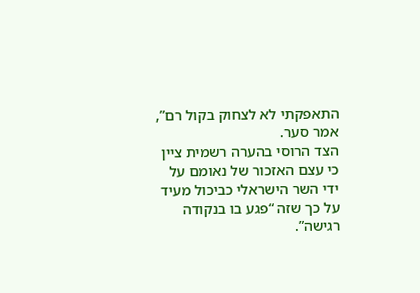התאפקתי לא לצחוק בקול רם”, אמר סער.
הצד הרוסי בהערה רשמית ציין כי עצם האזכור של נאומם על ידי השר הישראלי כביכול מעיד על כך שזה “פגע בו בנקודה רגישה”.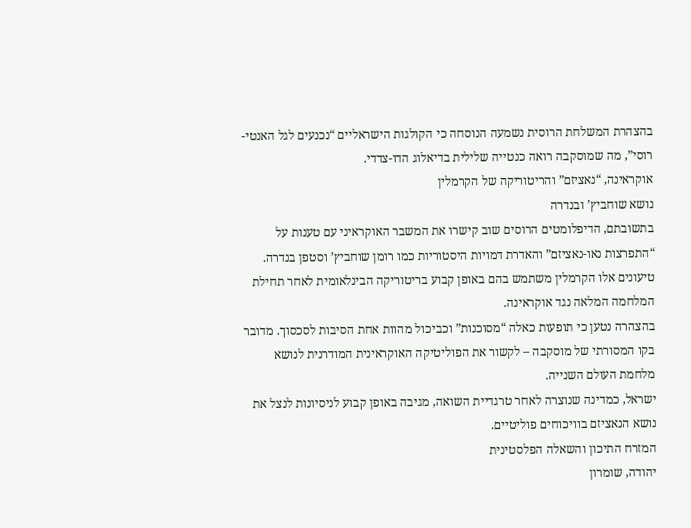בהצהרת המשלחת הרוסית נשמעה הנוסחה כי הקולגות הישראליים “נכנעים לגל האנטי-רוסי”, מה שמוסקבה רואה כנטייה שלילית בדיאלוג הדו-צדדי.
אוקראינה, “נאציזם” והריטוריקה של הקרמלין
נושא שוחביץ’ ובנדרה
בתשובתם, הדיפלומטים הרוסים שוב קישרו את המשבר האוקראיני עם טענות על “התפרצות נאו-נאציזם” והאדרת דמויות היסטוריות כמו רומן שוחביץ’ וסטפן בנדרה. טיעונים אלו הקרמלין משתמש בהם באופן קבוע בריטוריקה הבינלאומית לאחר תחילת המלחמה המלאה נגד אוקראינה.
בהצהרה נטען כי תופעות כאלה “מסוכנות” וכביכול מהוות אחת הסיבות לסכסוך. מדובר בקו המסורתי של מוסקבה – לקשור את הפוליטיקה האוקראינית המודרנית לנושא מלחמת העולם השנייה.
ישראל, כמדינה שנוצרה לאחר טרגדיית השואה, מגיבה באופן קבוע לניסיונות לנצל את נושא הנאציזם בוויכוחים פוליטיים.
המזרח התיכון והשאלה הפלסטינית
יהודה, שומרון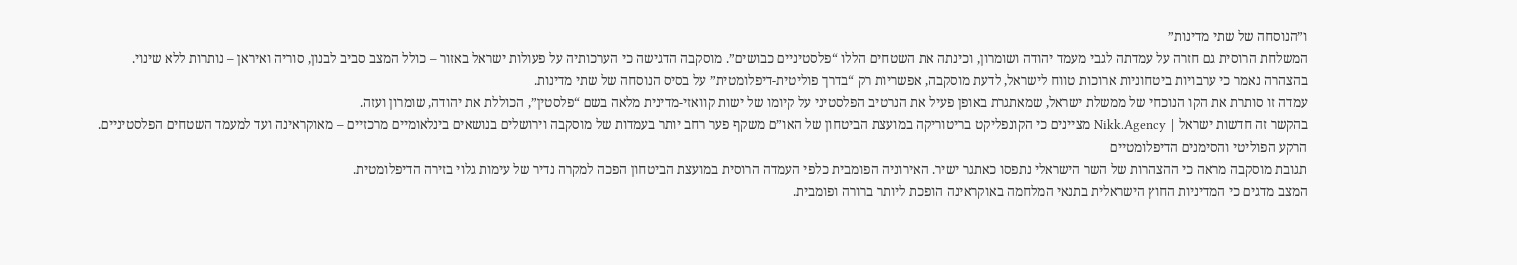ו”הנוסחה של שתי מדינות”
המשלחת הרוסית גם חזרה על עמדתה לגבי מעמד יהודה ושומרון, וכינתה את השטחים הללו “פלסטיניים כבושים”. מוסקבה הדגישה כי הערכותיה על פעולות ישראל באזור – כולל המצב סביב לבנון, סוריה ואיראן – נותרות ללא שינוי.
בהצהרה נאמר כי ערבויות ביטחוניות ארוכות טווח לישראל, לדעת מוסקבה, אפשריות רק “בדרך פוליטית-דיפלומטית” על בסיס הנוסחה של שתי מדינות.
עמדה זו סותרת את הקו הנוכחי של ממשלת ישראל, שמאתגרת באופן פעיל את הנרטיב הפלסטיני על קיומו של ישות קוואזי-מדינית מלאה בשם “פלסטין”, הכוללת את יהודה, שומרון ועזה.
בהקשר זה חדשות ישראל | Nikk.Agency מציינים כי הקונפליקט בריטוריקה במועצת הביטחון של האו”ם משקף פער רחב יותר בעמדות של מוסקבה וירושלים בנושאים בינלאומיים מרכזיים – מאוקראינה ועד למעמד השטחים הפלסטיניים.
הרקע הפוליטי והסימנים הדיפלומטיים
תגובת מוסקבה מראה כי ההצהרות של השר הישראלי נתפסו כאתגר ישיר. האירוניה הפומבית כלפי העמדה הרוסית במועצת הביטחון הפכה למקרה נדיר של עימות גלוי בזירה הדיפלומטית.
המצב מדגים כי המדיניות החוץ הישראלית בתנאי המלחמה באוקראינה הופכת ליותר ברורה ופומבית.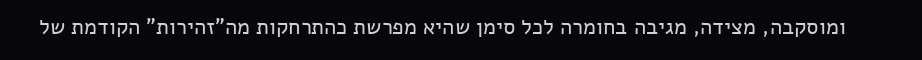ומוסקבה, מצידה, מגיבה בחומרה לכל סימן שהיא מפרשת כהתרחקות מה”זהירות” הקודמת של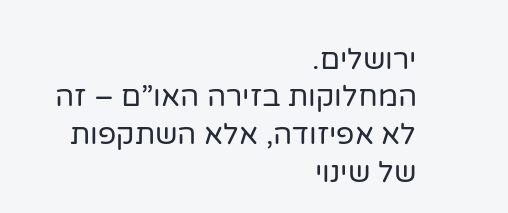ירושלים.
המחלוקות בזירה האו”ם – זה לא אפיזודה, אלא השתקפות של שינוי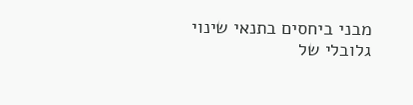מבני ביחסים בתנאי שינוי גלובלי של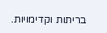בריתות וקדימויות.